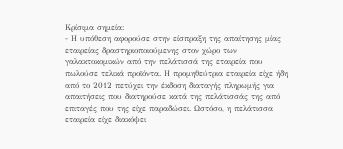Κρίσιμα σημεία:
- Η υπόθεση αφορούσε στην είσπραξη της απαίτησης μίας εταιρείας δραστηριοποιούμενης στον χώρο των γαλακτοκομικών από την πελάτισσά της εταιρεία που πωλούσε τελικά προϊόντα. Η προμηθεύτρια εταιρεία είχε ήδη από το 2012 πετύχει την έκδοση διαταγής πληρωμής για απαιτήσεις που διατηρούσε κατά της πελάτισσάς της από επιταγές που της είχε παραδώσει. Ωστόσο, η πελάτισσα εταιρεία είχε διακόψει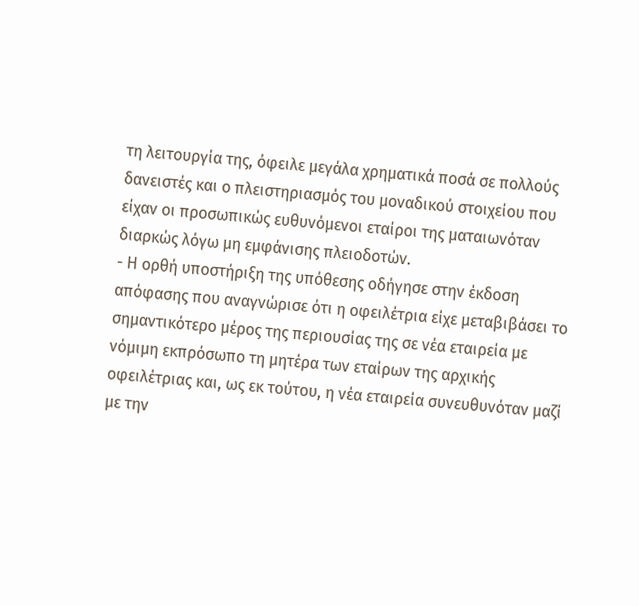τη λειτουργία της, όφειλε μεγάλα χρηματικά ποσά σε πολλούς δανειστές και ο πλειστηριασμός του μοναδικού στοιχείου που είχαν οι προσωπικώς ευθυνόμενοι εταίροι της ματαιωνόταν διαρκώς λόγω μη εμφάνισης πλειοδοτών.
- Η ορθή υποστήριξη της υπόθεσης οδήγησε στην έκδοση απόφασης που αναγνώρισε ότι η οφειλέτρια είχε μεταβιβάσει το σημαντικότερο μέρος της περιουσίας της σε νέα εταιρεία με νόμιμη εκπρόσωπο τη μητέρα των εταίρων της αρχικής οφειλέτριας και, ως εκ τούτου, η νέα εταιρεία συνευθυνόταν μαζί με την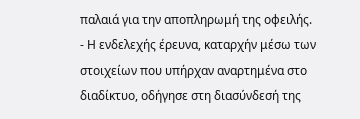παλαιά για την αποπληρωμή της οφειλής.
- Η ενδελεχής έρευνα, καταρχήν μέσω των στοιχείων που υπήρχαν αναρτημένα στο διαδίκτυο, οδήγησε στη διασύνδεσή της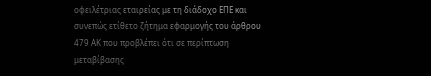οφειλέτριας εταιρείας με τη διάδοχο ΕΠΕ και συνεπώς ετίθετο ζήτημα εφαρμογής του άρθρου 479 ΑΚ που προβλέπει ότι σε περίπτωση μεταβίβασης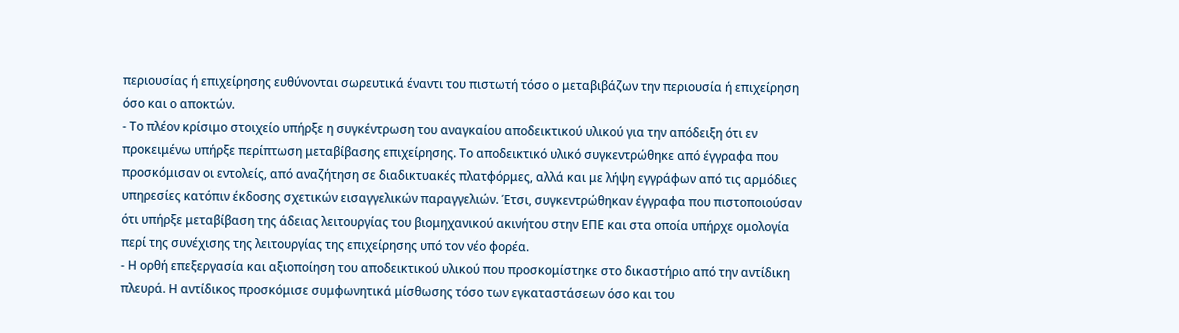περιουσίας ή επιχείρησης ευθύνονται σωρευτικά έναντι του πιστωτή τόσο ο μεταβιβάζων την περιουσία ή επιχείρηση όσο και ο αποκτών.
- Το πλέον κρίσιμο στοιχείο υπήρξε η συγκέντρωση του αναγκαίου αποδεικτικού υλικού για την απόδειξη ότι εν προκειμένω υπήρξε περίπτωση μεταβίβασης επιχείρησης. Το αποδεικτικό υλικό συγκεντρώθηκε από έγγραφα που προσκόμισαν οι εντολείς, από αναζήτηση σε διαδικτυακές πλατφόρμες, αλλά και με λήψη εγγράφων από τις αρμόδιες υπηρεσίες κατόπιν έκδοσης σχετικών εισαγγελικών παραγγελιών. Έτσι, συγκεντρώθηκαν έγγραφα που πιστοποιούσαν ότι υπήρξε μεταβίβαση της άδειας λειτουργίας του βιομηχανικού ακινήτου στην ΕΠΕ και στα οποία υπήρχε ομολογία περί της συνέχισης της λειτουργίας της επιχείρησης υπό τον νέο φορέα.
- Η ορθή επεξεργασία και αξιοποίηση του αποδεικτικού υλικού που προσκομίστηκε στο δικαστήριο από την αντίδικη πλευρά. Η αντίδικος προσκόμισε συμφωνητικά μίσθωσης τόσο των εγκαταστάσεων όσο και του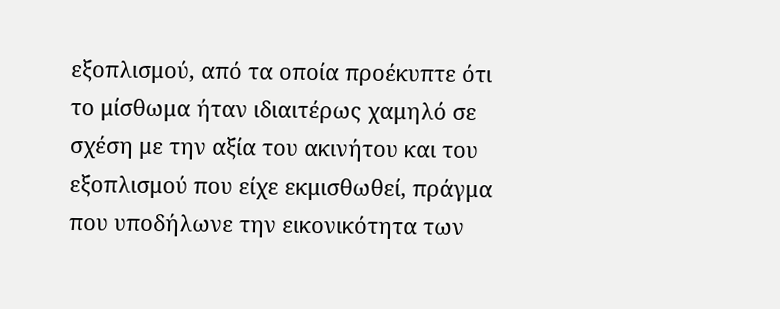εξοπλισμού, από τα οποία προέκυπτε ότι το μίσθωμα ήταν ιδιαιτέρως χαμηλό σε σχέση με την αξία του ακινήτου και του εξοπλισμού που είχε εκμισθωθεί, πράγμα που υποδήλωνε την εικονικότητα των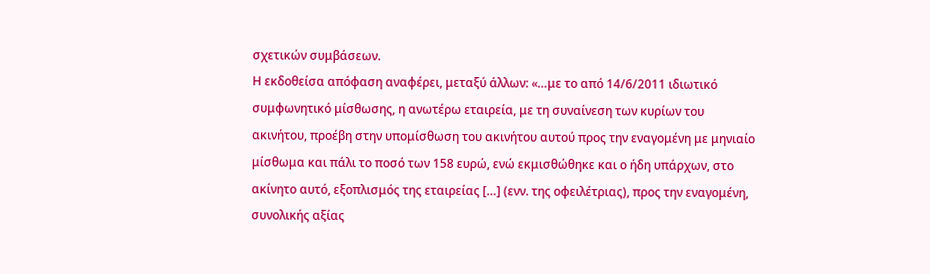σχετικών συμβάσεων.
Η εκδοθείσα απόφαση αναφέρει, μεταξύ άλλων: «…με το από 14/6/2011 ιδιωτικό συμφωνητικό μίσθωσης, η ανωτέρω εταιρεία, με τη συναίνεση των κυρίων του ακινήτου, προέβη στην υπομίσθωση του ακινήτου αυτού προς την εναγομένη με μηνιαίο μίσθωμα και πάλι το ποσό των 158 ευρώ, ενώ εκμισθώθηκε και ο ήδη υπάρχων, στο ακίνητο αυτό, εξοπλισμός της εταιρείας […] (ενν. της οφειλέτριας), προς την εναγομένη, συνολικής αξίας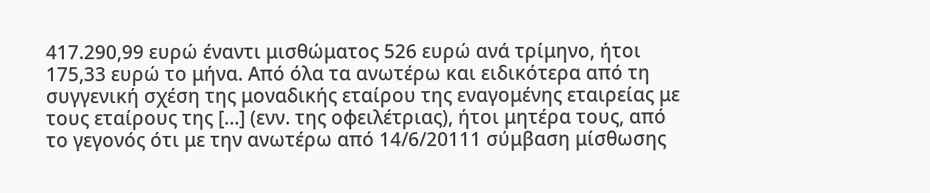417.290,99 ευρώ έναντι μισθώματος 526 ευρώ ανά τρίμηνο, ήτοι 175,33 ευρώ το μήνα. Από όλα τα ανωτέρω και ειδικότερα από τη συγγενική σχέση της μοναδικής εταίρου της εναγομένης εταιρείας με τους εταίρους της […] (ενν. της οφειλέτριας), ήτοι μητέρα τους, από το γεγονός ότι με την ανωτέρω από 14/6/20111 σύμβαση μίσθωσης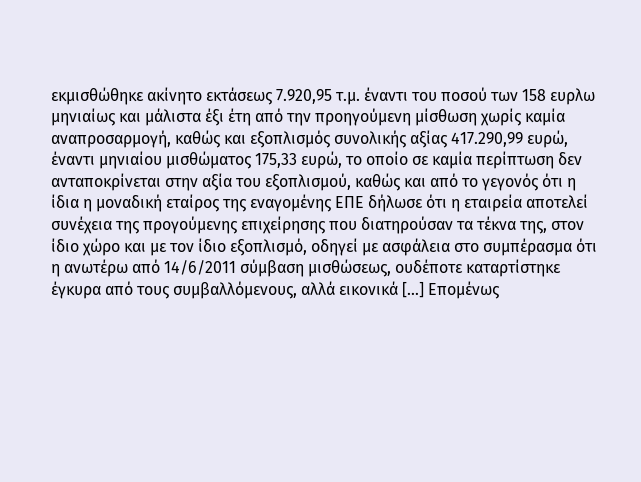εκμισθώθηκε ακίνητο εκτάσεως 7.920,95 τ.μ. έναντι του ποσού των 158 ευρλω μηνιαίως και μάλιστα έξι έτη από την προηγούμενη μίσθωση χωρίς καμία αναπροσαρμογή, καθώς και εξοπλισμός συνολικής αξίας 417.290,99 ευρώ, έναντι μηνιαίου μισθώματος 175,33 ευρώ, το οποίο σε καμία περίπτωση δεν ανταποκρίνεται στην αξία του εξοπλισμού, καθώς και από το γεγονός ότι η ίδια η μοναδική εταίρος της εναγομένης ΕΠΕ δήλωσε ότι η εταιρεία αποτελεί συνέχεια της προγούμενης επιχείρησης που διατηρούσαν τα τέκνα της, στον ίδιο χώρο και με τον ίδιο εξοπλισμό, οδηγεί με ασφάλεια στο συμπέρασμα ότι η ανωτέρω από 14/6/2011 σύμβαση μισθώσεως, ουδέποτε καταρτίστηκε έγκυρα από τους συμβαλλόμενους, αλλά εικονικά […] Επομένως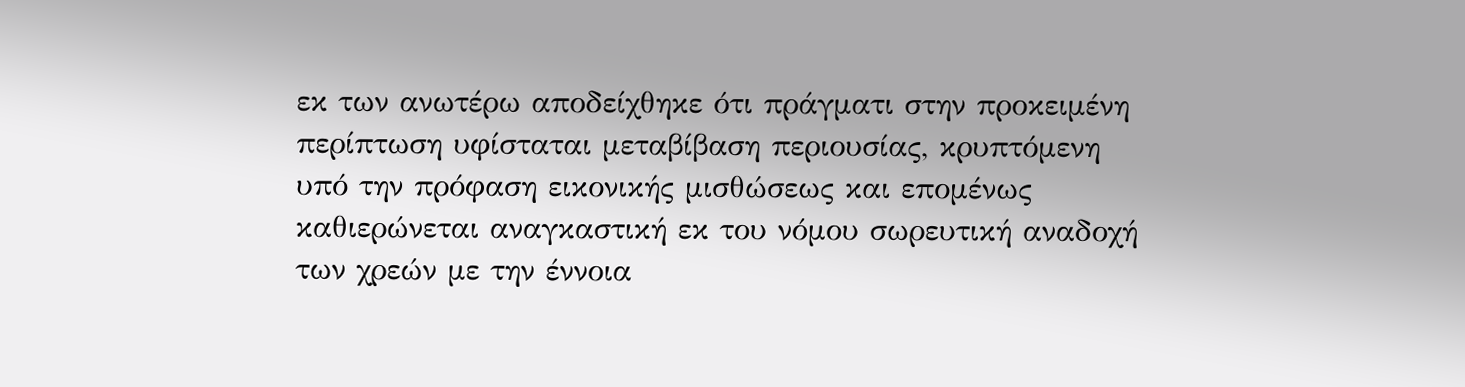εκ των ανωτέρω αποδείχθηκε ότι πράγματι στην προκειμένη περίπτωση υφίσταται μεταβίβαση περιουσίας, κρυπτόμενη υπό την πρόφαση εικονικής μισθώσεως και επομένως καθιερώνεται αναγκαστική εκ του νόμου σωρευτική αναδοχή των χρεών με την έννοια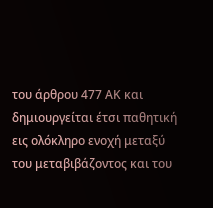του άρθρου 477 ΑΚ και δημιουργείται έτσι παθητική εις ολόκληρο ενοχή μεταξύ του μεταβιβάζοντος και του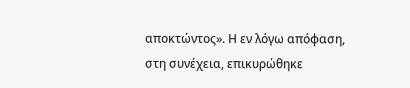αποκτώντος». Η εν λόγω απόφαση, στη συνέχεια, επικυρώθηκε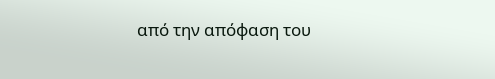από την απόφαση του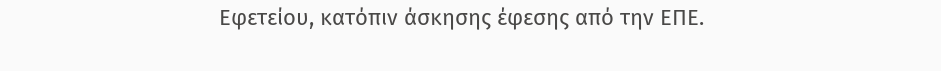Εφετείου, κατόπιν άσκησης έφεσης από την ΕΠΕ.